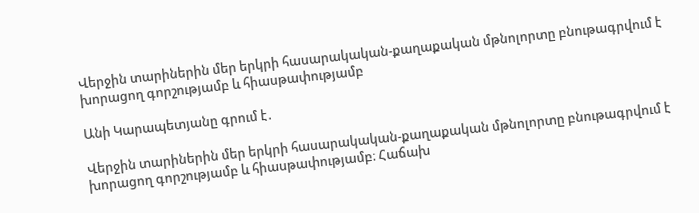Վերջին տարիներին մեր երկրի հասարակական-քաղաքական մթնոլորտը բնութագրվում է խորացող գորշությամբ և հիասթափությամբ

Անի Կարապետյանը գրում է․

Վերջին տարիներին մեր երկրի հասարակական-քաղաքական մթնոլորտը բնութագրվում է խորացող գորշությամբ և հիասթափությամբ։ Հաճախ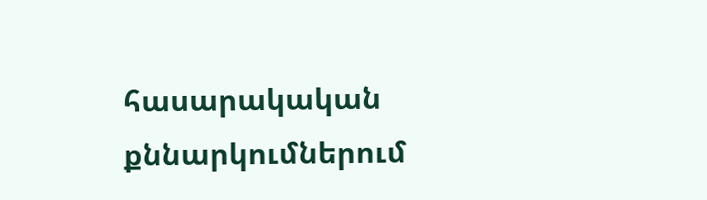հասարակական քննարկումներում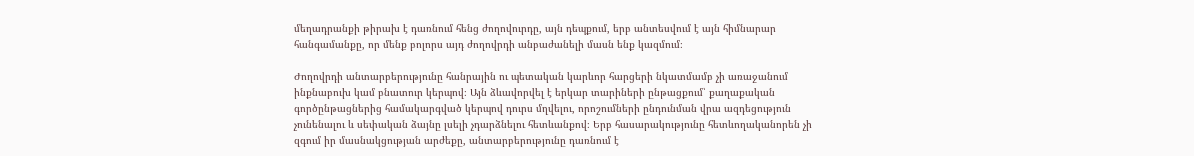մեղադրանքի թիրախ է դառնում հենց ժողովուրդը, այն դեպքում, երբ անտեսվում է այն հիմնարար հանգամանքը, որ մենք բոլորս այդ ժողովրդի անբաժանելի մասն ենք կազմում։

Ժողովրդի անտարբերությունը հանրային ու պետական կարևոր հարցերի նկատմամբ չի առաջանում ինքնաբուխ կամ բնատուր կերպով։ Այն ձևավորվել է երկար տարիների ընթացքում՝ քաղաքական գործընթացներից համակարգված կերպով դուրս մղվելու, որոշումների ընդունման վրա ազդեցություն չունենալու և սեփական ձայնը լսելի չդարձնելու հետևանքով։ Երբ հասարակությունը հետևողականորեն չի զգում իր մասնակցության արժեքը, անտարբերությունը դառնում է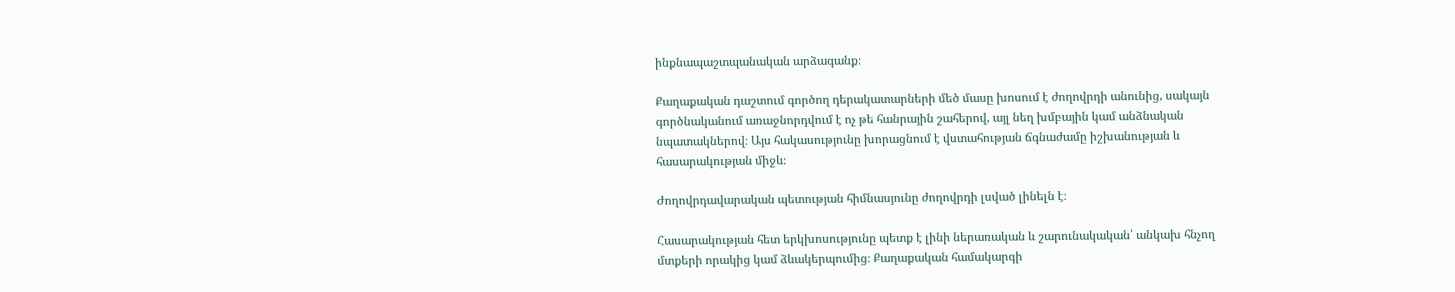ինքնապաշտպանական արձագանք։

Քաղաքական դաշտում գործող դերակատարների մեծ մասը խոսում է ժողովրդի անունից, սակայն գործնականում առաջնորդվում է ոչ թե հանրային շահերով, այլ նեղ խմբային կամ անձնական նպատակներով։ Այս հակասությունը խորացնում է վստահության ճգնաժամը իշխանության և հասարակության միջև։

Ժողովրդավարական պետության հիմնասյունը ժողովրդի լսված լինելն է։

Հասարակության հետ երկխոսությունը պետք է լինի ներառական և շարունակական՝ անկախ հնչող մտքերի որակից կամ ձևակերպումից։ Քաղաքական համակարգի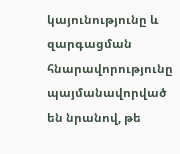կայունությունը և զարգացման հնարավորությունը պայմանավորված են նրանով, թե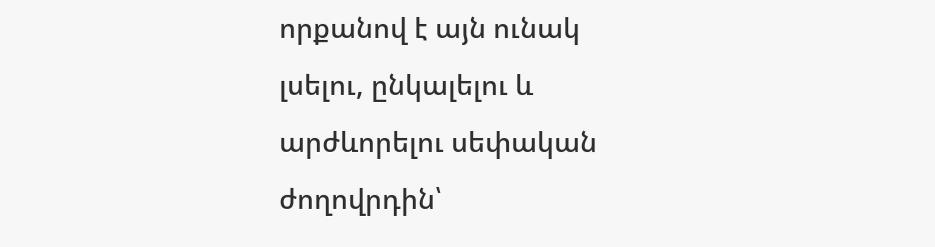որքանով է այն ունակ լսելու, ընկալելու և արժևորելու սեփական ժողովրդին՝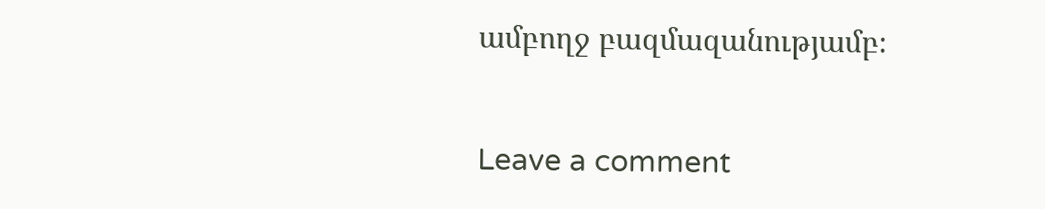ամբողջ բազմազանությամբ։

Leave a comment